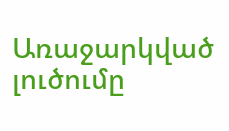Առաջարկված լուծումը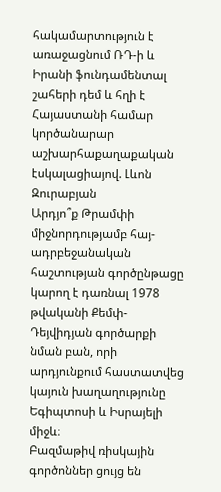հակամարտություն է առաջացնում ՌԴ-ի և Իրանի ֆունդամենտալ շահերի դեմ և հղի է Հայաստանի համար կործանարար աշխարհաքաղաքական էսկալացիայով. Լևոն Զուրաբյան
Արդյո՞ք Թրամփի միջնորդությամբ հայ-ադրբեջանական հաշտության գործընթացը կարող է դառնալ 1978 թվականի Քեմփ-Դեյվիդյան գործարքի նման բան, որի արդյունքում հաստատվեց կայուն խաղաղությունը Եգիպտոսի և Իսրայելի միջև։
Բազմաթիվ ռիսկային գործոններ ցույց են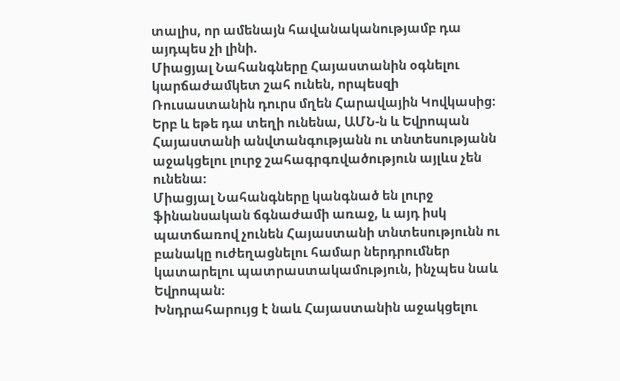տալիս, որ ամենայն հավանականությամբ դա այդպես չի լինի.
Միացյալ Նահանգները Հայաստանին օգնելու կարճաժամկետ շահ ունեն, որպեսզի Ռուսաստանին դուրս մղեն Հարավային Կովկասից։ Երբ և եթե դա տեղի ունենա, ԱՄՆ-ն և Եվրոպան Հայաստանի անվտանգությանն ու տնտեսությանն աջակցելու լուրջ շահագրգռվածություն այլևս չեն ունենա։
Միացյալ Նահանգները կանգնած են լուրջ ֆինանսական ճգնաժամի առաջ, և այդ իսկ պատճառով չունեն Հայաստանի տնտեսությունն ու բանակը ուժեղացնելու համար ներդրումներ կատարելու պատրաստակամություն, ինչպես նաև Եվրոպան։
Խնդրահարույց է նաև Հայաստանին աջակցելու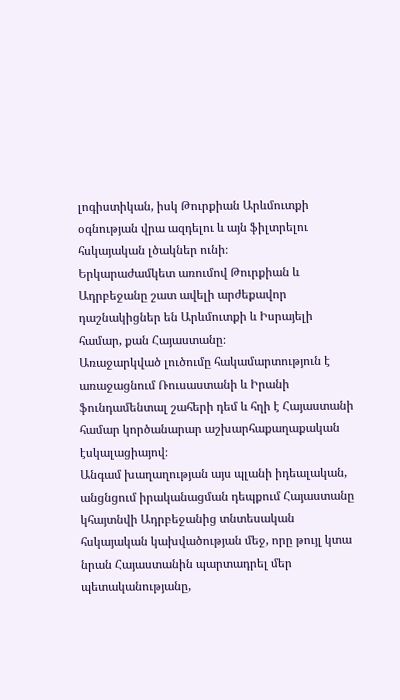լոգիստիկան, իսկ Թուրքիան Արևմուտքի օգնության վրա ազդելու և այն ֆիլտրելու հսկայական լծակներ ունի։
Երկարաժամկետ առումով Թուրքիան և Ադրբեջանը շատ ավելի արժեքավոր դաշնակիցներ են Արևմուտքի և Իսրայելի համար, քան Հայաստանը։
Առաջարկված լուծումը հակամարտություն է առաջացնում Ռուսաստանի և Իրանի ֆունդամենտալ շահերի դեմ և հղի է Հայաստանի համար կործանարար աշխարհաքաղաքական էսկալացիայով։
Անգամ խաղաղության այս պլանի իդեալական, անցնցում իրականացման դեպքում Հայաստանը կհայտնվի Ադրբեջանից տնտեսական հսկայական կախվածության մեջ, որը թույլ կտա նրան Հայաստանին պարտադրել մեր պետականությանը,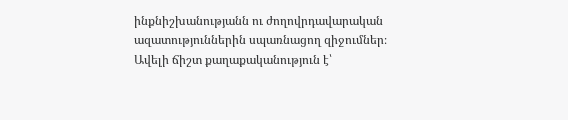ինքնիշխանությանն ու ժողովրդավարական ազատություններին սպառնացող զիջումներ։
Ավելի ճիշտ քաղաքականություն է՝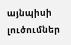այնպիսի լուծումներ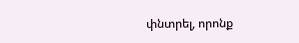փնտրել, որոնք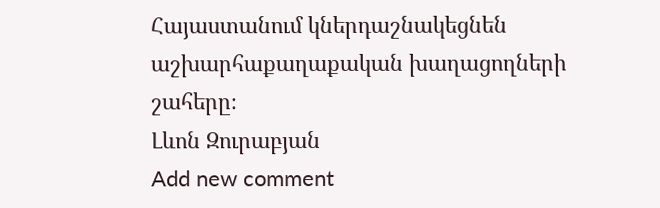Հայաստանում կներդաշնակեցնեն աշխարհաքաղաքական խաղացողների շահերը։
Լևոն Զուրաբյան
Add new comment